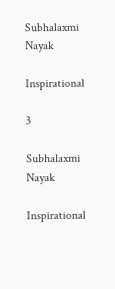Subhalaxmi Nayak

Inspirational

3

Subhalaxmi Nayak

Inspirational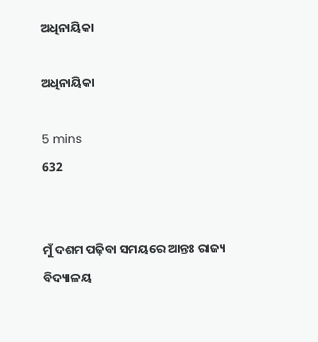ଅଧିନାୟିକା

ଅଧିନାୟିକା

5 mins
632


ମୁଁ ଦଶମ ପଢ଼ିବା ସମୟରେ ଆନ୍ତଃ ରାଜ୍ୟ ବିଦ୍ୟାଳୟ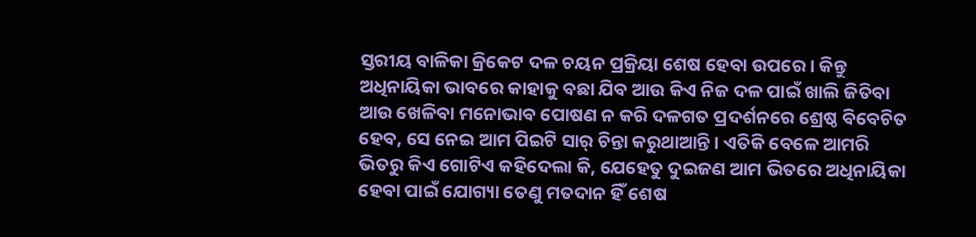ସ୍ତରୀୟ ବାଳିକା କ୍ରିକେଟ ଦଳ ଚୟନ ପ୍ରକ୍ରିୟା ଶେଷ ହେବା ଉପରେ। କିନ୍ତୁ ଅଧିନାୟିକା ଭାବରେ କାହାକୁ ବଛା ଯିବ ଆଉ କିଏ ନିଜ ଦଳ ପାଇଁ ଖାଲି ଜିତିବା ଆଉ ଖେଳିବା ମନୋଭାବ ପୋଷଣ ନ କରି ଦଳଗତ ପ୍ରଦର୍ଶନରେ ଶ୍ରେଷ୍ଠ ବିବେଚିତ ହେବ, ସେ ନେଇ ଆମ ପିଇଟି ସାର୍ ଚିନ୍ତା କରୁଥାଆନ୍ତି। ଏତିକି ବେଳେ ଆମରି ଭିତରୁ କିଏ ଗୋଟିଏ କହିଦେଲା କି, ଯେହେତୁ ଦୁଇଜଣ ଆମ ଭିତରେ ଅଧିନାୟିକା ହେବା ପାଇଁ ଯୋଗ୍ୟା ତେଣୁ ମତଦାନ ହିଁ ଶେଷ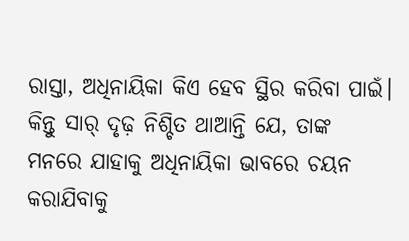ରାସ୍ତା, ଅଧିନାୟିକା କିଏ ହେବ ସ୍ଥିର କରିବା ପାଇଁ। କିନ୍ତୁ ସାର୍ ଦୃଢ଼ ନିଶ୍ଚିତ ଥାଆନ୍ତି ଯେ, ତାଙ୍କ ମନରେ ଯାହାକୁ ଅଧିନାୟିକା ଭାବରେ ଚୟନ କରାଯିବାକୁ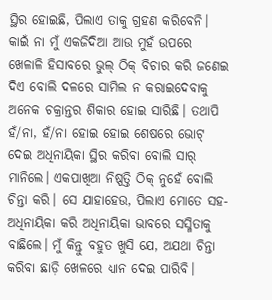ସ୍ଥିର ହୋଇଛି, ପିଲାଏ ତାକୁ ଗ୍ରହଣ କରିବେନି। କାଇଁ ନା ମୁଁ ଏକଜିଦିଆ ଆଉ ମୁହଁ ଉପରେ ଖେଳାଳି ହିସାବରେ ଭୁଲ୍ ଠିକ୍ ବିଚାର କରି ଜଣେଇ ଦିଏ ବୋଲି ଦଳରେ ସାମିଲ ନ କରାଇଦେବାକୁ ଅନେକ ଚକ୍ରାନ୍ତର ଶିକାର ହୋଇ ସାରିଛି। ତଥାପି ହଁ/ନା, ହଁ/ନା ହୋଇ ହୋଇ ଶେଷରେ ଭୋଟ୍ ଦେଇ ଅଧିନାୟିକା ସ୍ଥିର କରିବା ବୋଲି ସାର୍ ମାନିଲେ। ଏକପାଖିଆ ନିଷ୍ପତ୍ତି ଠିକ୍ ନୁହେଁ ବୋଲି ଚିନ୍ତା କରି। ସେ ଯାହାହେଉ, ପିଲାଏ ମୋତେ ସହ-ଅଧିନାୟିକା କରି ଅଧିନାୟିକା ଭାବରେ ସସ୍ମିତାକୁ ବାଛିଲେ। ମୁଁ କିନ୍ତୁ ବହୁତ ଖୁସି ଯେ, ଅଯଥା ଚିନ୍ତା କରିବା ଛାଡ଼ି ଖେଳରେ ଧ୍ୟାନ ଦେଇ ପାରିବି।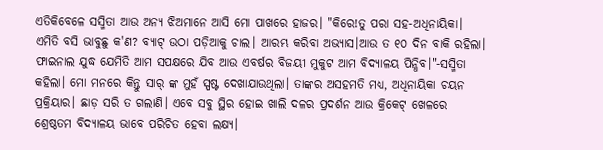ଏତିକିବେଳେ ସସ୍ମିତା ଆଉ ଅନ୍ୟ ଝିଅମାନେ ଆସି ମୋ ପାଖରେ ହାଜର। "କିରେ!ତୁ ପରା ସହ-ଅଧିନାୟିକା। ଏମିତି ବସି ଭାବୁଛୁ କ'ଣ? ବ୍ୟାଟ୍ ଉଠା ପଡ଼ିଆକୁ ଚାଲ। ଆରମ୍ଭ କରିବା ଅଭ୍ୟାସ।ଆଉ ତ ୧୦ ଦିନ ବାକି ରହିଲା। ଫାଇନାଲ ଯୁଦ୍ଧ ଯେମିତି ଆମ ସପକ୍ଷରେ ଯିବ ଆଉ ଏବର୍ଷର ବିଜୟୀ ମୁକୁଟ ଆମ ବିଦ୍ୟାଳୟ ପିନ୍ଧିବ।"-ସସ୍ମିତା କହିଲା। ମୋ ମନରେ କିନ୍ତୁ ସାର୍ ଙ୍କ ମୁହଁ ସ୍ପଷ୍ଟ ଦେଖାଯାଉଥିଲା। ତାଙ୍କର ଅସହମତି ମଧ୍ୟ, ଅଧିନାୟିକା ଚୟନ ପ୍ରକ୍ରିୟାର। ଛାଡ଼ ସରି ତ ଗଲାଣି। ଏବେ ସବୁ ସ୍ଥିର ହୋଇ ଖାଲି ଦଳର ପ୍ରଦର୍ଶନ ଆଉ କ୍ରିକେଟ୍ ଖେଳରେ ଶ୍ରେଷ୍ଠତମ ବିଦ୍ୟାଳୟ ଭାବେ ପରିଚିତ ହେବା ଲକ୍ଷ୍ୟ।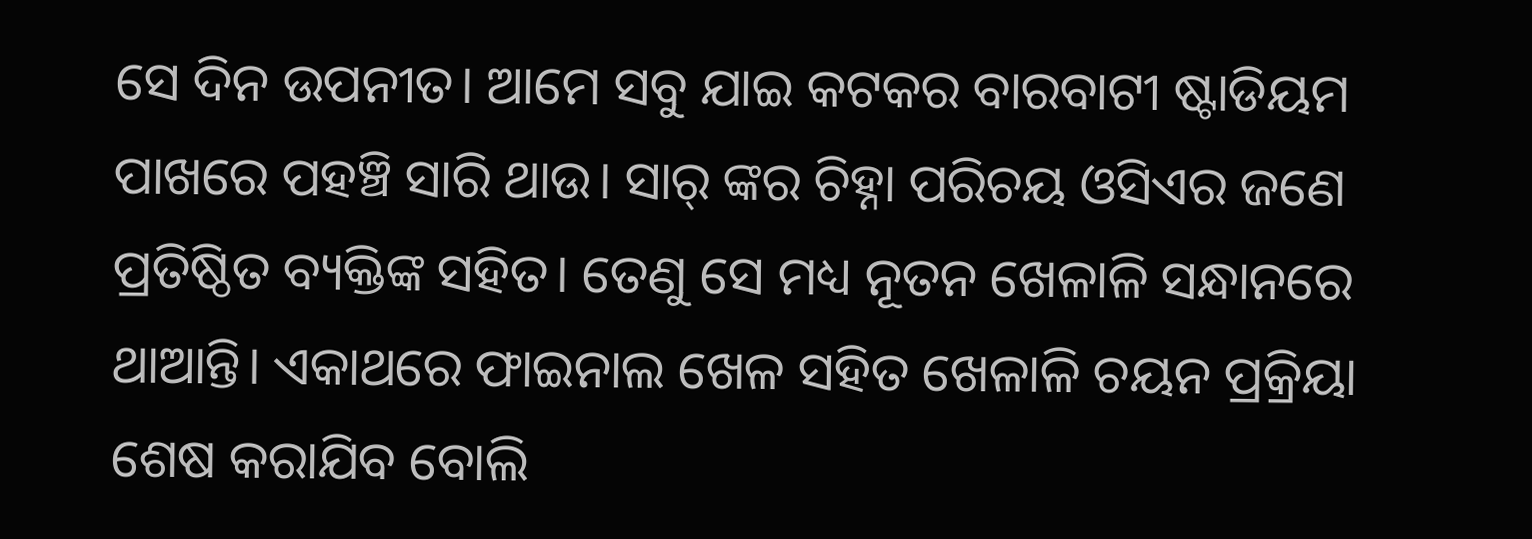ସେ ଦିନ ଉପନୀତ। ଆମେ ସବୁ ଯାଇ କଟକର ବାରବାଟୀ ଷ୍ଟାଡିୟମ ପାଖରେ ପହଞ୍ଚି ସାରି ଥାଉ। ସାର୍ ଙ୍କର ଚିହ୍ନା ପରିଚୟ ଓସିଏର ଜଣେ ପ୍ରତିଷ୍ଠିତ ବ୍ୟକ୍ତିଙ୍କ ସହିତ। ତେଣୁ ସେ ମଧ୍ୟ ନୂତନ ଖେଳାଳି ସନ୍ଧାନରେ ଥାଆନ୍ତି। ଏକାଥରେ ଫାଇନାଲ ଖେଳ ସହିତ ଖେଳାଳି ଚୟନ ପ୍ରକ୍ରିୟା ଶେଷ କରାଯିବ ବୋଲି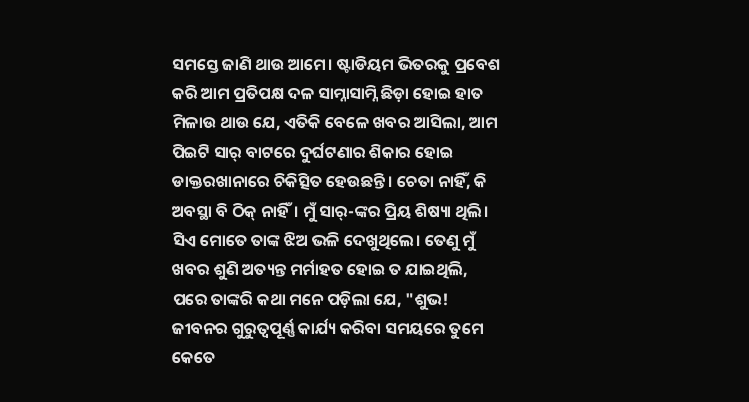ସମସ୍ତେ ଜାଣି ଥାଉ ଆମେ। ଷ୍ଟାଡିୟମ ଭିତରକୁ ପ୍ରବେଶ କରି ଆମ ପ୍ରତିପକ୍ଷ ଦଳ ସାମ୍ନାସାମ୍ନି ଛିଡ଼ା ହୋଇ ହାତ ମିଳାଉ ଥାଉ ଯେ, ଏତିକି ବେଳେ ଖବର ଆସିଲା, ଆମ ପିଇଟି ସାର୍ ବାଟରେ ଦୁର୍ଘଟଣାର ଶିକାର ହୋଇ ଡାକ୍ତରଖାନାରେ ଚିକିତ୍ସିତ ହେଉଛନ୍ତି। ଚେତା ନାହିଁ, କି ଅବସ୍ଥା ବି ଠିକ୍ ନାହିଁ। ମୁଁ ସାର୍-ଙ୍କର ପ୍ରିୟ ଶିଷ୍ୟା ଥିଲି। ସିଏ ମୋତେ ତାଙ୍କ ଝିଅ ଭଳି ଦେଖୁଥିଲେ। ତେଣୁ ମୁଁ ଖବର ଶୁଣି ଅତ୍ୟନ୍ତ ମର୍ମାହତ ହୋଇ ତ ଯାଇଥିଲି, ପରେ ତାଙ୍କରି କଥା ମନେ ପଡ଼ିଲା ଯେ, "ଶୁଭ! ଜୀବନର ଗୁରୁତ୍ବପୂର୍ଣ୍ଣ କାର୍ଯ୍ୟ କରିବା ସମୟରେ ତୁମେ କେତେ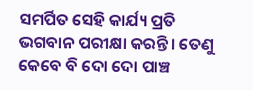ସମର୍ପିତ ସେହି କାର୍ଯ୍ୟ ପ୍ରତି ଭଗବାନ ପରୀକ୍ଷା କରନ୍ତି। ତେଣୁ କେବେ ବି ଦୋ ଦୋ ପାଞ୍ଚ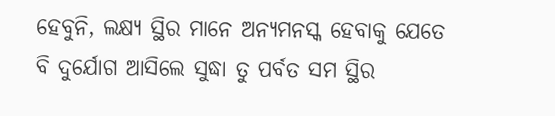ହେବୁନି, ଲକ୍ଷ୍ୟ ସ୍ଥିର ମାନେ ଅନ୍ୟମନସ୍କ ହେବାକୁ ଯେତେ ବି ଦୁର୍ଯୋଗ ଆସିଲେ ସୁଦ୍ଧା ତୁ ପର୍ବତ ସମ ସ୍ଥିର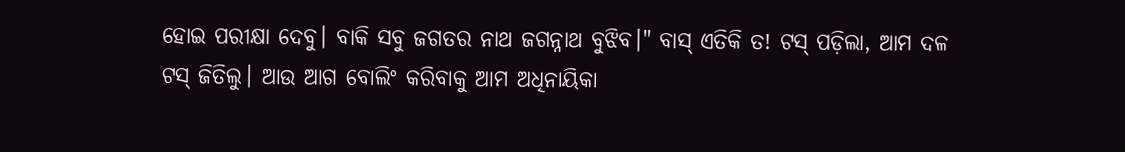ହୋଇ ପରୀକ୍ଷା ଦେବୁ। ବାକି ସବୁ ଜଗତର ନାଥ ଜଗନ୍ନାଥ ବୁଝିବ।" ବାସ୍ ଏତିକି ତ! ଟସ୍ ପଡ଼ିଲା, ଆମ ଦଳ ଟସ୍ ଜିତିଲୁ। ଆଉ ଆଗ ବୋଲିଂ କରିବାକୁ ଆମ ଅଧିନାୟିକା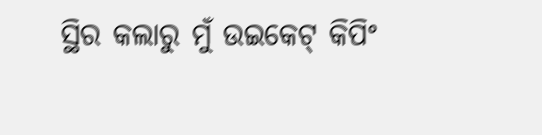ସ୍ଥିର କଲାରୁ ମୁଁ ଉଇକେଟ୍ କିପିଂ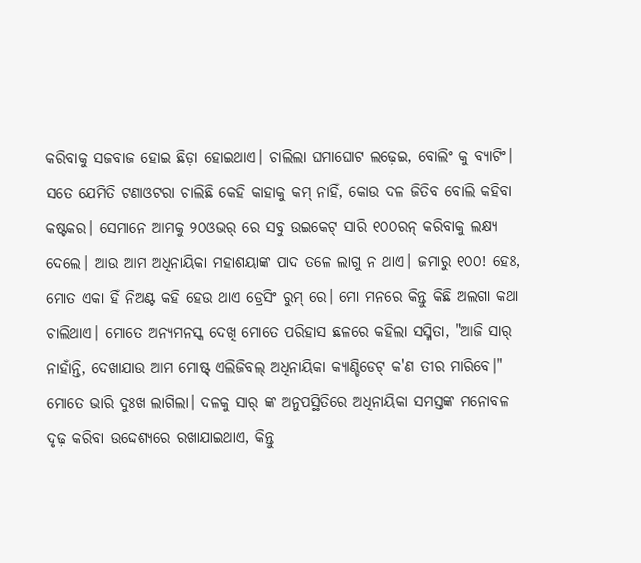କରିବାକୁ ସଜବାଜ ହୋଇ ଛିଡ଼ା ହୋଇଥାଏ। ଚାଲିଲା ଘମାଘୋଟ ଲଢ଼େଇ, ବୋଲିଂ କୁ ବ୍ୟାଟିଂ। ସତେ ଯେମିତି ଟଣାଓଟରା ଚାଲିଛି କେହି କାହାକୁ କମ୍ ନାହିଁ, କୋଉ ଦଳ ଜିତିବ ବୋଲି କହିବା କଷ୍ଟକର। ସେମାନେ ଆମକୁ ୨୦ଓଭର୍ ରେ ସବୁ ଉଇକେଟ୍ ସାରି ୧୦୦ରନ୍ କରିବାକୁ ଲକ୍ଷ୍ୟ ଦେଲେ। ଆଉ ଆମ ଅଧିନାୟିକା ମହାଶୟାଙ୍କ ପାଦ ତଳେ ଲାଗୁ ନ ଥାଏ। ଜମାରୁ ୧୦୦! ହେଃ, ମୋତ ଏକା ହିଁ ନିଅଣ୍ଟ କହି ହେଉ ଥାଏ ଡ୍ରେସିଂ ରୁମ୍ ରେ। ମୋ ମନରେ କିନ୍ତୁ କିଛି ଅଲଗା କଥା ଚାଲିଥାଏ। ମୋତେ ଅନ୍ୟମନସ୍କ ଦେଖି ମୋତେ ପରିହାସ ଛଳରେ କହିଲା ସସ୍ମିତା, "ଆଜି ସାର୍ ନାହାଁନ୍ତି, ଦେଖାଯାଉ ଆମ ମୋଷ୍ଟ୍ ଏଲିଜିବଲ୍ ଅଧିନାୟିକା କ୍ୟାଣ୍ଡିଡେଟ୍ କ'ଣ ତୀର ମାରିବେ।" ମୋତେ ଭାରି ଦୁଃଖ ଲାଗିଲା। ଦଳକୁ ସାର୍ ଙ୍କ ଅନୁପସ୍ଥିତିରେ ଅଧିନାୟିକା ସମସ୍ତଙ୍କ ମନୋବଳ ଦୃଢ଼ କରିବା ଉଦ୍ଦେଶ୍ୟରେ ରଖାଯାଇଥାଏ, କିନ୍ତୁ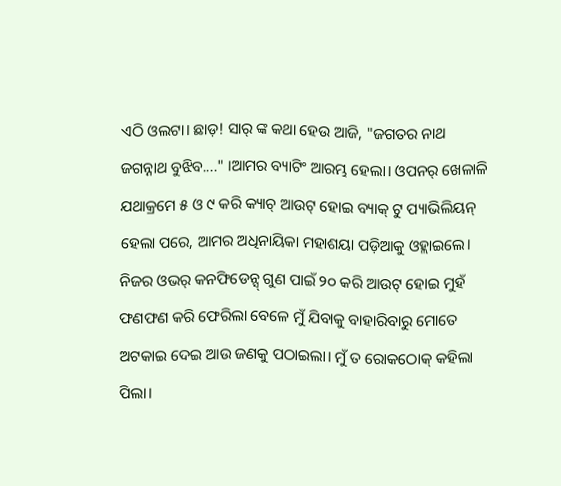ଏଠି ଓଲଟା। ଛାଡ଼! ସାର୍ ଙ୍କ କଥା ହେଉ ଆଜି, "ଜଗତର ନାଥ ଜଗନ୍ନାଥ ବୁଝିବ...." ।ଆମର ବ୍ୟାଟିଂ ଆରମ୍ଭ ହେଲା। ଓପନର୍ ଖେଳାଳି ଯଥାକ୍ରମେ ୫ ଓ ୯ କରି କ୍ୟାଚ୍ ଆଉଟ୍ ହୋଇ ବ୍ୟାକ୍ ଟୁ ପ୍ୟାଭିଲିୟନ୍ ହେଲା ପରେ, ଆମର ଅଧିନାୟିକା ମହାଶୟା ପଡ଼ିଆକୁ ଓହ୍ଲାଇଲେ। ନିଜର ଓଭର୍ କନଫିଡେନ୍ସ୍ ଗୁଣ ପାଇଁ ୨୦ କରି ଆଉଟ୍ ହୋଇ ମୁହଁ ଫଣଫଣ କରି ଫେରିଲା ବେଳେ ମୁଁ ଯିବାକୁ ବାହାରିବାରୁ ମୋତେ ଅଟକାଇ ଦେଇ ଆଉ ଜଣକୁ ପଠାଇଲା। ମୁଁ ତ ରୋକଠୋକ୍ କହିଲା ପିଲା।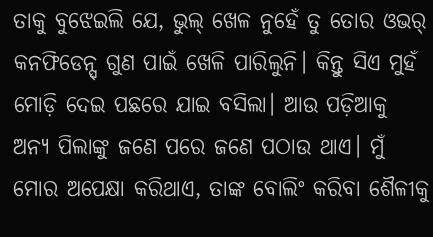ତାକୁ ବୁଝେଇଲି ଯେ, ଭୁଲ୍ ଖେଳ ନୁହେଁ ତୁ ତୋର ଓଭର୍ କନଫିଡେନ୍ସ୍ ଗୁଣ ପାଇଁ ଖେଳି ପାରିଲୁନି। କିନ୍ତୁ ସିଏ ମୁହଁ ମୋଡ଼ି ଦେଇ ପଛରେ ଯାଇ ବସିଲା। ଆଉ ପଡ଼ିଆକୁ ଅନ୍ୟ ପିଲାଙ୍କୁ ଜଣେ ପରେ ଜଣେ ପଠାଉ ଥାଏ। ମୁଁ ମୋର ଅପେକ୍ଷା କରିଥାଏ, ତାଙ୍କ ବୋଲିଂ କରିବା ଶୈଳୀକୁ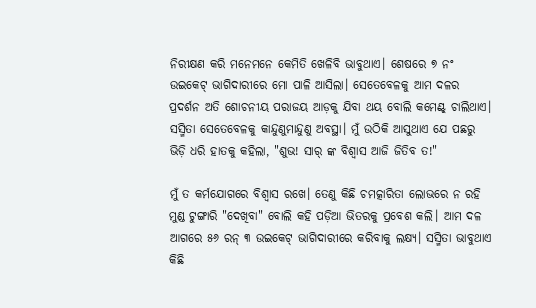ନିରୀକ୍ଷଣ କରି ମନେମନେ କେମିତି ଖେଳିବି ଭାବୁଥାଏ। ଶେଷରେ ୭ ନଂ ଉଇକେଟ୍ ଭାଗିଦାରୀରେ ମୋ ପାଳି ଆସିଲା। ସେତେବେଳକୁ ଆମ ଦଳର ପ୍ରଦର୍ଶନ ଅତି ଶୋଚନୀୟ ପରାଜୟ ଆଡ଼କୁ ଯିବା ଥୟ ବୋଲି କମେଣ୍ଟ୍ ଚାଲିଥାଏ। ସସ୍ମିତା ସେତେବେଳକୁ କାନ୍ଦୁଣୁମାନ୍ଦୁଣୁ ଅବସ୍ଥା। ମୁଁ ଉଠିକି ଆସୁଥାଏ ଯେ ପଛରୁ ଭିଡ଼ି ଧରି ହାତକୁ କହିଲା, "ଶୁଭ! ସାର୍ ଙ୍କ ବିଶ୍ୱାସ ଆଜି ଜିତିବ ତ!"

ମୁଁ ତ କର୍ମଯୋଗରେ ବିଶ୍ୱାସ ରଖେ। ତେଣୁ କିଛି ଚମତ୍କାରିତା ଲୋଭରେ ନ ରହି ମୁଣ୍ଡ ଟୁଙ୍ଗାରି "ଦେଖିବା" ବୋଲି କହି ପଡ଼ିଆ ଭିତରକୁ ପ୍ରବେଶ କଲି। ଆମ ଦଳ ଆଗରେ ୫୬ ରନ୍ ୩ ଉଇକେଟ୍ ଭାଗିଦାରୀରେ କରିବାକୁ ଲକ୍ଷ୍ୟ। ସସ୍ମିତା ଭାବୁଥାଏ କିଛି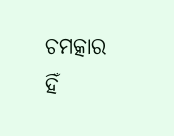ଚମତ୍କାର ହିଁ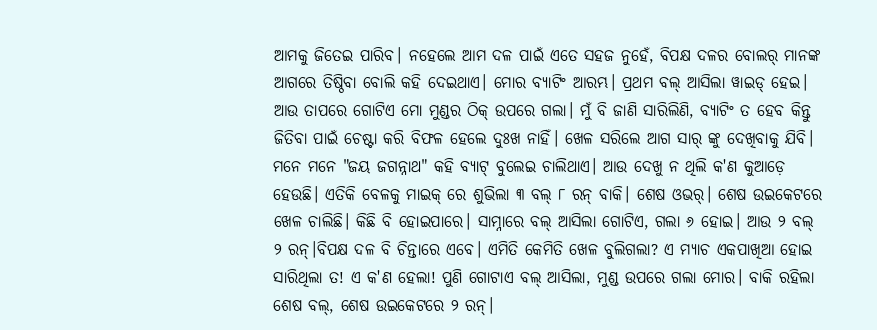ଆମକୁ ଜିତେଇ ପାରିବ। ନହେଲେ ଆମ ଦଳ ପାଇଁ ଏତେ ସହଜ ନୁହେଁ, ବିପକ୍ଷ ଦଳର ବୋଲର୍ ମାନଙ୍କ ଆଗରେ ତିଷ୍ଠିବା ବୋଲି କହି ଦେଇଥାଏ। ମୋର ବ୍ୟାଟିଂ ଆରମ୍ଭ। ପ୍ରଥମ ବଲ୍ ଆସିଲା ୱାଇଡ୍ ହେଇ। ଆଉ ତାପରେ ଗୋଟିଏ ମୋ ମୁଣ୍ଡର ଠିକ୍ ଉପରେ ଗଲା। ମୁଁ ବି ଜାଣି ସାରିଲିଣି, ବ୍ୟାଟିଂ ତ ହେବ କିନ୍ତୁ ଜିତିବା ପାଇଁ ଚେଷ୍ଟା କରି ବିଫଳ ହେଲେ ଦୁଃଖ ନାହିଁ। ଖେଳ ସରିଲେ ଆଗ ସାର୍ ଙ୍କୁ ଦେଖିବାକୁ ଯିବି। ମନେ ମନେ "ଜୟ ଜଗନ୍ନାଥ" କହି ବ୍ୟାଟ୍ ବୁଲେଇ ଚାଲିଥାଏ। ଆଉ ଦେଖୁ ନ ଥିଲି କ'ଣ କୁଆଡ଼େ ହେଉଛି। ଏତିକି ବେଳକୁ ମାଇକ୍ ରେ ଶୁଭିଲା ୩ ବଲ୍ ୮ ରନ୍ ବାକି। ଶେଷ ଓଭର୍। ଶେଷ ଉଇକେଟରେ ଖେଳ ଚାଲିଛି। କିଛି ବି ହୋଇପାରେ। ସାମ୍ନାରେ ବଲ୍ ଆସିଲା ଗୋଟିଏ, ଗଲା ୬ ହୋଇ। ଆଉ ୨ ବଲ୍ ୨ ରନ୍।ବିପକ୍ଷ ଦଳ ବି ଚିନ୍ତାରେ ଏବେ। ଏମିତି କେମିତି ଖେଳ ବୁଲିଗଲା? ଏ ମ୍ୟାଚ ଏକପାଖିଆ ହୋଇ ସାରିଥିଲା ତ! ଏ କ'ଣ ହେଲା! ପୁଣି ଗୋଟାଏ ବଲ୍ ଆସିଲା, ମୁଣ୍ଡ ଉପରେ ଗଲା ମୋର। ବାକି ରହିଲା ଶେଷ ବଲ୍, ଶେଷ ଉଇକେଟରେ ୨ ରନ୍।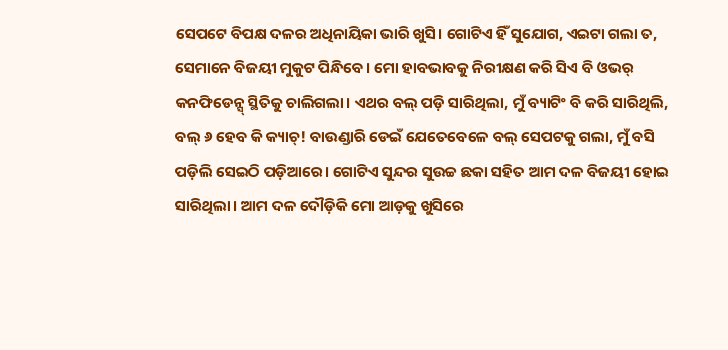ସେପଟେ ବିପକ୍ଷ ଦଳର ଅଧିନାୟିକା ଭାରି ଖୁସି। ଗୋଟିଏ ହିଁ ସୁଯୋଗ, ଏଇଟା ଗଲା ତ, ସେମାନେ ବିଜୟୀ ମୁକୁଟ ପିନ୍ଧିବେ। ମୋ ହାବଭାବକୁ ନିରୀକ୍ଷଣ କରି ସିଏ ବି ଓଭର୍ କନଫିଡେନ୍ସ୍ ସ୍ଥିତିକୁ ଚାଲିଗଲା। ଏଥର ବଲ୍ ପଡ଼ି ସାରିଥିଲା, ମୁଁ ବ୍ୟାଟିଂ ବି କରି ସାରିଥିଲି, ବଲ୍ ୬ ହେବ କି କ୍ୟାଚ୍! ବାଉଣ୍ଡାରି ଡେଇଁ ଯେତେବେଳେ ବଲ୍ ସେପଟକୁ ଗଲା, ମୁଁ ବସି ପଡ଼ିଲି ସେଇଠି ପଡ଼ିଆରେ। ଗୋଟିଏ ସୁନ୍ଦର ସୁଉଚ୍ଚ ଛକା ସହିତ ଆମ ଦଳ ବିଜୟୀ ହୋଇ ସାରିଥିଲା। ଆମ ଦଳ ଦୌଡ଼ିକି ମୋ ଆଡ଼କୁ ଖୁସିରେ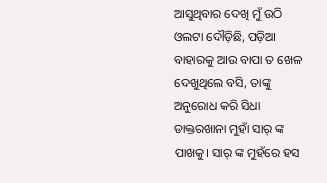ଆସୁଥିବାର ଦେଖି ମୁଁ ଉଠି ଓଲଟା ଦୌଡ଼ିଛି, ପଡ଼ିଆ ବାହାରକୁ ଆଉ ବାପା ତ ଖେଳ ଦେଖୁଥିଲେ ବସି, ତାଙ୍କୁ ଅନୁରୋଧ କରି ସିଧା ଡାକ୍ତରଖାନା ମୁହାଁ ସାର୍ ଙ୍କ ପାଖକୁ। ସାର୍ ଙ୍କ ମୁହଁରେ ହସ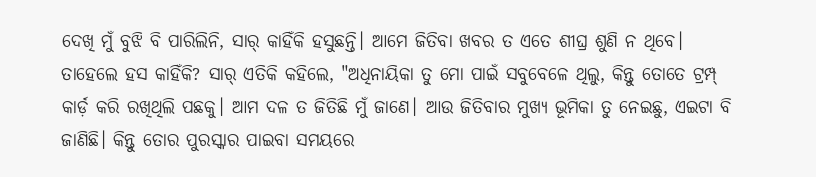ଦେଖି ମୁଁ ବୁଝି ବି ପାରିଲିନି, ସାର୍ କାହିଁକି ହସୁଛନ୍ତି। ଆମେ ଜିତିବା ଖବର ତ ଏତେ ଶୀଘ୍ର ଶୁଣି ନ ଥିବେ। ତାହେଲେ ହସ କାହିଁକି? ସାର୍ ଏତିକି କହିଲେ, "ଅଧିନାୟିକା ତୁ ମୋ ପାଇଁ ସବୁବେଳେ ଥିଲୁ, କିନ୍ତୁ ତୋତେ ଟ୍ରମ୍ପ୍ କାର୍ଡ଼ କରି ରଖିଥିଲି ପଛକୁ। ଆମ ଦଳ ତ ଜିତିଛି ମୁଁ ଜାଣେ। ଆଉ ଜିତିବାର ମୁଖ୍ୟ ଭୂମିକା ତୁ ନେଇଛୁ, ଏଇଟା ବି ଜାଣିଛି। କିନ୍ତୁ ତୋର ପୁରସ୍କାର ପାଇବା ସମୟରେ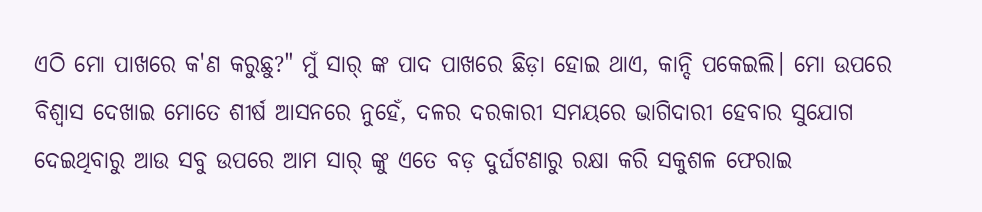ଏଠି ମୋ ପାଖରେ କ'ଣ କରୁଛୁ?" ମୁଁ ସାର୍ ଙ୍କ ପାଦ ପାଖରେ ଛିଡ଼ା ହୋଇ ଥାଏ, କାନ୍ଦି ପକେଇଲି। ମୋ ଉପରେ ବିଶ୍ୱାସ ଦେଖାଇ ମୋତେ ଶୀର୍ଷ ଆସନରେ ନୁହେଁ, ଦଳର ଦରକାରୀ ସମୟରେ ଭାଗିଦାରୀ ହେବାର ସୁଯୋଗ ଦେଇଥିବାରୁ ଆଉ ସବୁ ଉପରେ ଆମ ସାର୍ ଙ୍କୁ ଏତେ ବଡ଼ ଦୁର୍ଘଟଣାରୁ ରକ୍ଷା କରି ସକୁଶଳ ଫେରାଇ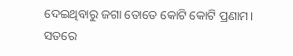ଦେଇଥିବାରୁ ଜଗା ତୋତେ କୋଟି କୋଟି ପ୍ରଣାମ। ସତରେ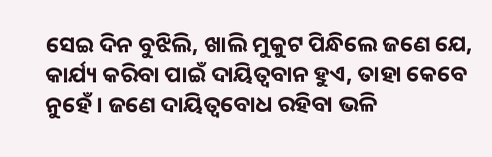ସେଇ ଦିନ ବୁଝିଲି, ଖାଲି ମୁକୁଟ ପିନ୍ଧିଲେ ଜଣେ ଯେ, କାର୍ଯ୍ୟ କରିବା ପାଇଁ ଦାୟିତ୍ବବାନ ହୁଏ, ତାହା କେବେ ନୁହେଁ। ଜଣେ ଦାୟିତ୍ୱବୋଧ ରହିବା ଭଳି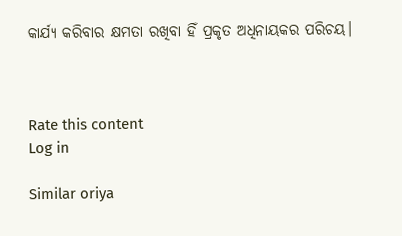କାର୍ଯ୍ୟ କରିବାର କ୍ଷମତା ରଖିବା ହିଁ ପ୍ରକୃତ ଅଧିନାୟକର ପରିଚୟ।



Rate this content
Log in

Similar oriya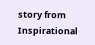story from Inspirational